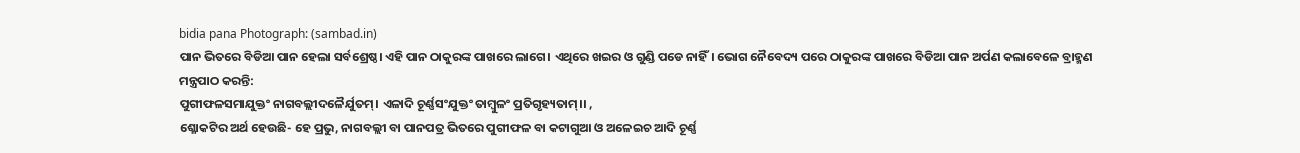bidia pana Photograph: (sambad.in)
ପାନ ଭିତରେ ବିଡିଆ ପାନ ହେଲା ସର୍ବଶ୍ରେଷ୍ଠ। ଏହି ପାନ ଠାକୁରଙ୍କ ପାଖରେ ଲାଗେ। ଏଥିରେ ଖଇର ଓ ଗୁଣ୍ଡି ପଡେ ନାହିଁ। ଭୋଗ ନୈବେଦ୍ୟ ପରେ ଠାକୁରଙ୍କ ପାଖରେ ବିଡିଆ ପାନ ଅର୍ପଣ କଲାବେଳେ ବ୍ରାହ୍ମଣ ମନ୍ତ୍ରପାଠ କରନ୍ତି:
ପୁଗୀଫଳସମାଯୁକ୍ତଂ ନାଗବଲ୍ଲୀଦଳୈର୍ଯୁତମ୍। ଏଳାଦି ଚୂର୍ଣ୍ଣସଂଯୁକ୍ତଂ ତାମ୍ବୁଳଂ ପ୍ରତିଗୃହ୍ୟତାମ୍।। ,
ଶ୍ଳୋକଟିର ଅର୍ଥ ହେଉଛି- ହେ ପ୍ରଭୁ, ନାଗବଲ୍ଲୀ ବା ପାନପତ୍ର ଭିତରେ ପୁଗୀଫଳ ବା କଟାଗୁଆ ଓ ଅଳେଇଚ ଆଦି ଚୂର୍ଣ୍ଣ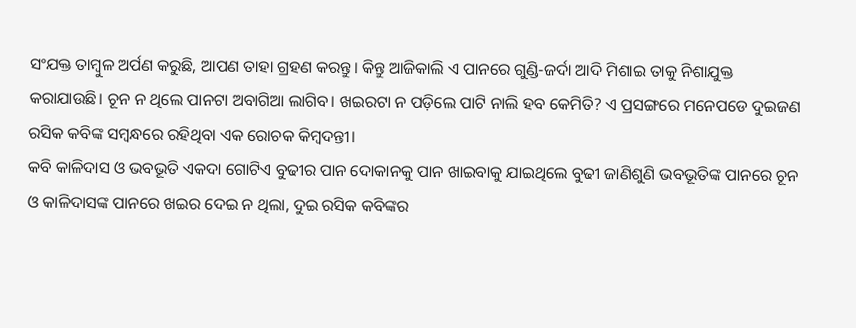ସଂଯକ୍ତ ତାମ୍ବୁଳ ଅର୍ପଣ କରୁଛି, ଆପଣ ତାହା ଗ୍ରହଣ କରନ୍ତୁ। କିନ୍ତୁ ଆଜିକାଲି ଏ ପାନରେ ଗୁଣ୍ଡି-ଜର୍ଦା ଆଦି ମିଶାଇ ତାକୁ ନିଶାଯୁକ୍ତ କରାଯାଉଛି। ଚୂନ ନ ଥିଲେ ପାନଟା ଅବାଗିଆ ଲାଗିବ। ଖଇରଟା ନ ପଡ଼ିଲେ ପାଟି ନାଲି ହବ କେମିତି? ଏ ପ୍ରସଙ୍ଗରେ ମନେପଡେ ଦୁଇଜଣ ରସିକ କବିଙ୍କ ସମ୍ବନ୍ଧରେ ରହିଥିବା ଏକ ରୋଚକ କିମ୍ବଦନ୍ତୀ।
କବି କାଳିଦାସ ଓ ଭବଭୂତି ଏକଦା ଗୋଟିଏ ବୁଢୀର ପାନ ଦୋକାନକୁ ପାନ ଖାଇବାକୁ ଯାଇଥିଲେ ବୁଢୀ ଜାଣିଶୁଣି ଭବଭୂତିଙ୍କ ପାନରେ ଚୂନ ଓ କାଳିଦାସଙ୍କ ପାନରେ ଖଇର ଦେଇ ନ ଥିଲା, ଦୁଇ ରସିକ କବିଙ୍କର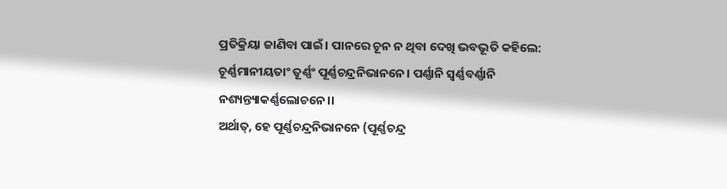ପ୍ରତିକ୍ରିୟା ଜାଣିବା ପାଇଁ। ପାନରେ ଚୂନ ନ ଥିବା ଦେଖି ଭବଭୂତି କହିଲେ:
ଚୂର୍ଣ୍ଣମାନୀୟତାଂ ତୂର୍ଣ୍ଣଂ ପୂର୍ଣ୍ଣଚନ୍ଦ୍ରନିଭାନନେ। ପର୍ଣ୍ଣାନି ସ୍ବର୍ଣ୍ଣବର୍ଣ୍ଣାନି ନଶ୍ୟନ୍ତ୍ୟାକର୍ଣ୍ଣଲୋଚନେ।।
ଅର୍ଥାତ୍, ହେ ପୂର୍ଣ୍ଣଚନ୍ଦ୍ରନିଭାନନେ (ପୂର୍ଣ୍ଣଚନ୍ଦ୍ର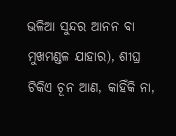ଭଳିଆ ସୁନ୍ଦର ଆନନ ବା ମୁଖମଣ୍ଡଳ ଯାହାର), ଶୀଘ୍ର ଟିକିଏ ଚୂନ ଆଣ, କାହିଁକି ନା,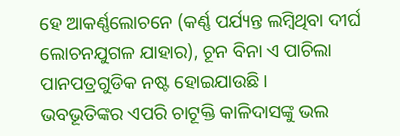ହେ ଆକର୍ଣ୍ଣଲୋଚନେ (କର୍ଣ୍ଣ ପର୍ଯ୍ୟନ୍ତ ଲମ୍ବିଥିବା ଦୀର୍ଘ ଲୋଚନଯୁଗଳ ଯାହାର), ଚୂନ ବିନା ଏ ପାଚିଲା ପାନପତ୍ରଗୁଡିକ ନଷ୍ଟ ହୋଇଯାଉଛି।
ଭବଭୂତିଙ୍କର ଏପରି ଚାଟୂକ୍ତି କାଳିଦାସଙ୍କୁ ଭଲ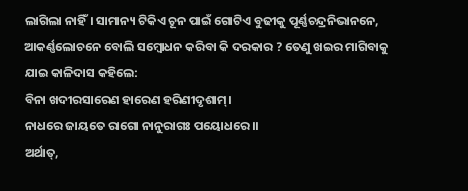ଲାଗିଲା ନାହିଁ। ସାମାନ୍ୟ ଟିକିଏ ଚୂନ ପାଇଁ ଗୋଟିଏ ବୁଢୀକୁ ପୂର୍ଣ୍ଣଚନ୍ଦ୍ରନିଭାନନେ, ଆକର୍ଣ୍ଣଲୋଚନେ ବୋଲି ସମ୍ବୋଧନ କରିବା କି ଦରକାର ? ତେଣୁ ଖଇର ମାଗିବାକୁ ଯାଇ କାଳିଦାସ କହିଲେ:
ବିନା ଖଦୀରସାରେଣ ହାରେଣ ହରିଣୀଦୃଶାମ୍।
ନାଧରେ ଜାୟତେ ରାଗୋ ନାନୁରାଗଃ ପୟୋଧରେ।।
ଅର୍ଥାତ୍,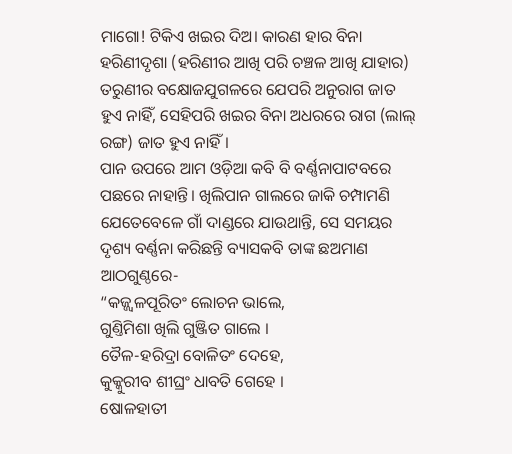ମାଗୋ! ଟିକିଏ ଖଇର ଦିଅ। କାରଣ ହାର ବିନା ହରିଣୀଦୃଶା (ହରିଣୀର ଆଖି ପରି ଚଞ୍ଚଳ ଆଖି ଯାହାର) ତରୁଣୀର ବକ୍ଷୋଜଯୁଗଳରେ ଯେପରି ଅନୁରାଗ ଜାତ ହୁଏ ନାହିଁ, ସେହିପରି ଖଇର ବିନା ଅଧରରେ ରାଗ (ଲାଲ୍ ରଙ୍ଗ) ଜାତ ହୁଏ ନାହିଁ।
ପାନ ଉପରେ ଆମ ଓଡ଼ିଆ କବି ବି ବର୍ଣ୍ଣନାପାଟବରେ ପଛରେ ନାହାନ୍ତି। ଖିଲିପାନ ଗାଲରେ ଜାକି ଚମ୍ପାମଣି ଯେତେବେଳେ ଗାଁ ଦାଣ୍ଡରେ ଯାଉଥାନ୍ତି, ସେ ସମୟର ଦୃଶ୍ୟ ବର୍ଣ୍ଣନା କରିଛନ୍ତି ବ୍ୟାସକବି ତାଙ୍କ ଛଅମାଣ ଆଠଗୁଣ୍ଠରେ-
“କଜ୍ଜ୍ବଳପୂରିତଂ ଲୋଚନ ଭାଲେ,
ଗୁଣ୍ତିମିଶା ଖିଲି ଗୁଞ୍ଜିତ ଗାଲେ ।
ତୈଳ-ହରିଦ୍ରା ବୋଳିତଂ ଦେହେ,
କୁକ୍କୁରୀବ ଶୀଘ୍ରଂ ଧାବତି ଗେହେ ।
ଷୋଳହାତୀ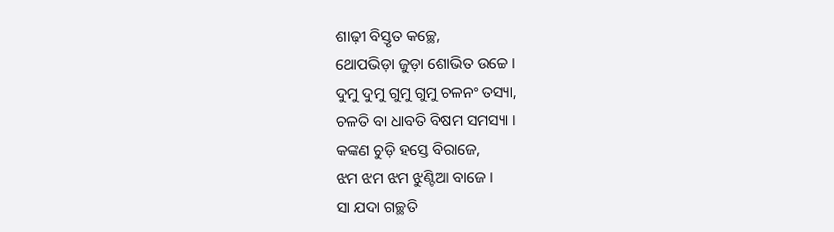ଶାଢ଼ୀ ବିସ୍ତୃତ କଚ୍ଛେ,
ଥୋପଭିଡ଼ା ଜୁଡ଼ା ଶୋଭିତ ଉଚ୍ଚେ ।
ଦୁମୁ ଦୁମୁ ଗୁମୁ ଗୁମୁ ଚଳନଂ ତସ୍ୟା,
ଚଳତି ବା ଧାବତି ବିଷମ ସମସ୍ୟା ।
କଙ୍କଣ ଚୁଡ଼ି ହସ୍ତେ ବିରାଜେ,
ଝମ ଝମ ଝମ ଝୁଣ୍ଟିଆ ବାଜେ ।
ସା ଯଦା ଗଚ୍ଛତି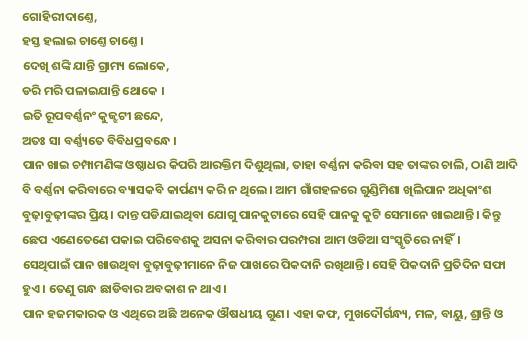ଗୋହିରୀଦାଣ୍ତେ,
ହସ୍ତ ହଲାଇ ଚାଣ୍ତେ ଚାଣ୍ତେ ।
ଦେଖି ଶଙ୍କି ଯାନ୍ତି ଗ୍ରାମ୍ୟ ଲୋକେ,
ଡରି ମରି ପଳାଇଯାନ୍ତି ଥୋକେ ।
ଇତି ରୂପବର୍ଣ୍ଣନଂ କୁଜ୍ଝଟୀ ଛନ୍ଦେ,
ଅତଃ ସା ବର୍ଣ୍ଣ୍ୟତେ ବିବିଧପ୍ରବନ୍ଧେ ।
ପାନ ଖାଇ ଚମ୍ପାମଣିଙ୍କ ଓଷ୍ଠାଧର କିପରି ଆରକ୍ତିମ ଦିଶୁଥିଲା, ତାହା ବର୍ଣ୍ଣନା କରିବା ସହ ତାଙ୍କର ଚାଲି, ଠାଣି ଆଦି ବି ବର୍ଣ୍ଣନା କରିବାରେ ବ୍ୟାସକବି କାର୍ପଣ୍ୟ କରି ନ ଥିଲେ। ଆମ ଗାଁଗହଳରେ ଗୁଣ୍ଡିମିଶା ଖିଲିପାନ ଅଧିକାଂଶ ବୁଢ଼ାବୁଢ଼ୀଙ୍କର ପ୍ରିୟ। ଦାନ୍ତ ପଡିଯାଇଥିବା ଯୋଗୁ ପାନକୁଟାରେ ସେହି ପାନକୁ କୁଟି ସେମାନେ ଖାଇଥାନ୍ତି। କିନ୍ତୁ ଛେପ ଏଣେତେଣେ ପକାଇ ପରିବେଶକୁ ଅସନା କରିବାର ପରମ୍ପରା ଆମ ଓଡିଆ ସଂସ୍କୃତିରେ ନାହିଁ।
ସେଥିପାଇଁ ପାନ ଖାଉଥିବା ବୁଢ଼ାବୁଢ଼ୀମାନେ ନିଜ ପାଖରେ ପିକଦାନି ରଖିଥାନ୍ତି। ସେହି ପିକଦାନି ପ୍ରତିଦିନ ସଫା ହୁଏ। ତେଣୁ ଗନ୍ଧ ଛାଡିବାର ଅବକାଶ ନ ଥାଏ।
ପାନ ହଜମକାରକ ଓ ଏଥିରେ ଅଛି ଅନେକ ଔଷଧୀୟ ଗୁଣ। ଏହା କଫ, ମୁଖଦୌର୍ଗନ୍ଧ୍ୟ, ମଳ, ବାୟୁ, ଶ୍ରାନ୍ତି ଓ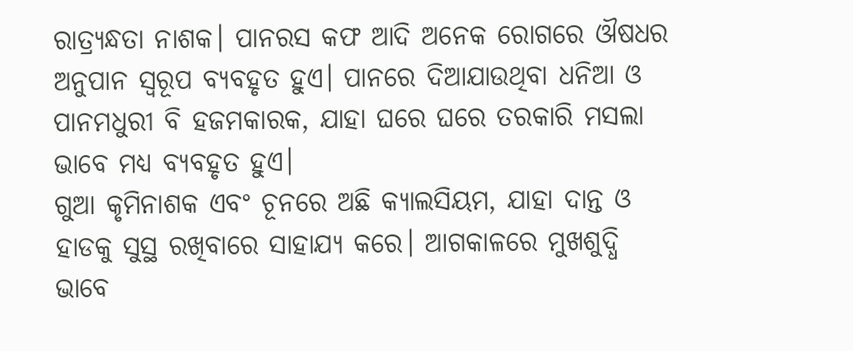ରାତ୍ର୍ୟନ୍ଧତା ନାଶକ। ପାନରସ କଫ ଆଦି ଅନେକ ରୋଗରେ ଔଷଧର ଅନୁପାନ ସ୍ବରୂପ ବ୍ୟବହୃତ ହୁଏ। ପାନରେ ଦିଆଯାଉଥିବା ଧନିଆ ଓ ପାନମଧୁରୀ ବି ହଜମକାରକ, ଯାହା ଘରେ ଘରେ ତରକାରି ମସଲା ଭାବେ ମଧ୍ୟ ବ୍ୟବହୃତ ହୁଏ।
ଗୁଆ କୃମିନାଶକ ଏବଂ ଚୂନରେ ଅଛି କ୍ୟାଲସିୟମ, ଯାହା ଦାନ୍ତ ଓ ହାଡକୁ ସୁସ୍ଥ ରଖିବାରେ ସାହାଯ୍ୟ କରେ। ଆଗକାଳରେ ମୁଖଶୁଦ୍ଧି ଭାବେ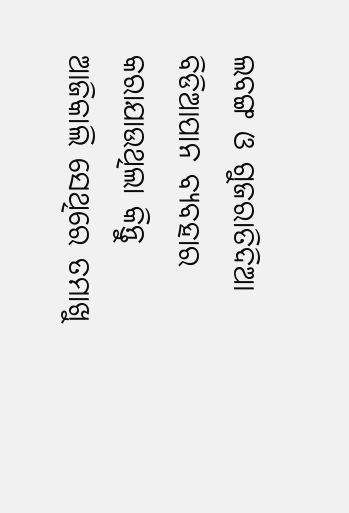ଲବଙ୍ଗ ଓ ଗୁଜରାତିଦିଆ ବିଡିଆପାନ ବ୍ୟବହାର କରାଯାଉଥିଲା କିନ୍ତୁ ଆଜିକାଲି ସେଥିରେ ତମାଖୁ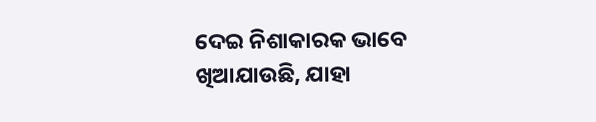ଦେଇ ନିଶାକାରକ ଭାବେ ଖିଆଯାଉଛି, ଯାହା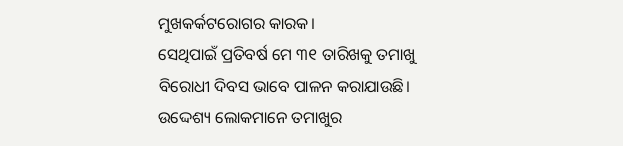ମୁଖକର୍କଟରୋଗର କାରକ।
ସେଥିପାଇଁ ପ୍ରତିବର୍ଷ ମେ ୩୧ ତାରିଖକୁ ତମାଖୁ ବିରୋଧୀ ଦିବସ ଭାବେ ପାଳନ କରାଯାଉଛି। ଉଦ୍ଦେଶ୍ୟ ଲୋକମାନେ ତମାଖୁର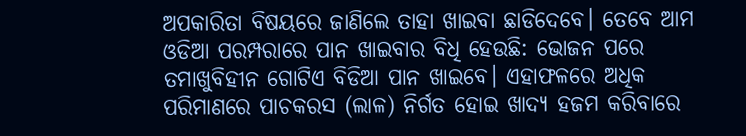ଅପକାରିତା ବିଷୟରେ ଜାଣିଲେ ତାହା ଖାଇବା ଛାଡିଦେବେ। ତେବେ ଆମ ଓଡିଆ ପରମ୍ପରାରେ ପାନ ଖାଇବାର ବିଧି ହେଉଛି: ଭୋଜନ ପରେ ତମାଖୁବିହୀନ ଗୋଟିଏ ବିଡିଆ ପାନ ଖାଇବେ। ଏହାଫଳରେ ଅଧିକ ପରିମାଣରେ ପାଚକରସ (ଲାଳ) ନିର୍ଗତ ହୋଇ ଖାଦ୍ୟ ହଜମ କରିବାରେ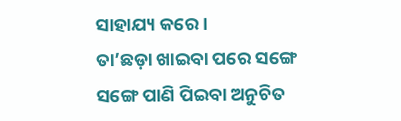ସାହାଯ୍ୟ କରେ।
ତା’ଛଡ଼ା ଖାଇବା ପରେ ସଙ୍ଗେ ସଙ୍ଗେ ପାଣି ପିଇବା ଅନୁଚିତ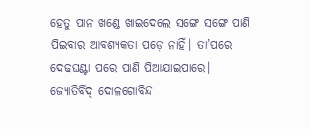ହେତୁ ପାନ ଖଣ୍ଡେ ଖାଇଦେଲେ ସଙ୍ଗେ ସଙ୍ଗେ ପାଣି ପିଇବାର ଆବଶ୍ୟକତା ପଡ଼େ ନାହିଁ। ତା’ପରେ ଦେଢଘଣ୍ଟା ପରେ ପାଣି ପିଆଯାଇପାରେ।
ଜ୍ୟୋତିର୍ବିଦ୍ ଦୋଳଗୋବିନ୍ଦ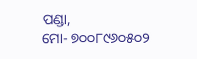ପଣ୍ଡା,
ମୋ- ୭୦୦୮୯୬୦୫୦୨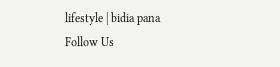lifestyle | bidia pana
Follow Us